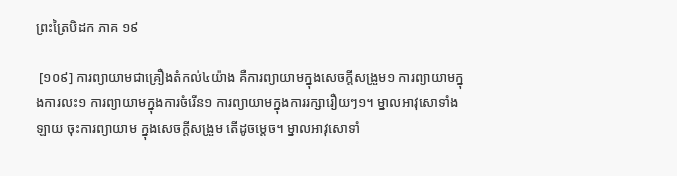ព្រះត្រៃបិដក ភាគ ១៩

 [១០៩] ការព្យាយាមជាគ្រឿងតំកល់៤យ៉ាង គឺការព្យាយាមក្នុងសេចក្តីសង្រួម១ ការព្យាយាមក្នុងការលះ១ ការព្យាយាមក្នុងការចំរើន១ ការព្យាយាមក្នុងការរក្សារឿយៗ១។ ម្នាលអាវុសោទាំងឡាយ ចុះការព្យាយាម ក្នុងសេចក្តីសង្រួម តើដូចម្តេច។ ម្នាលអាវុសោទាំ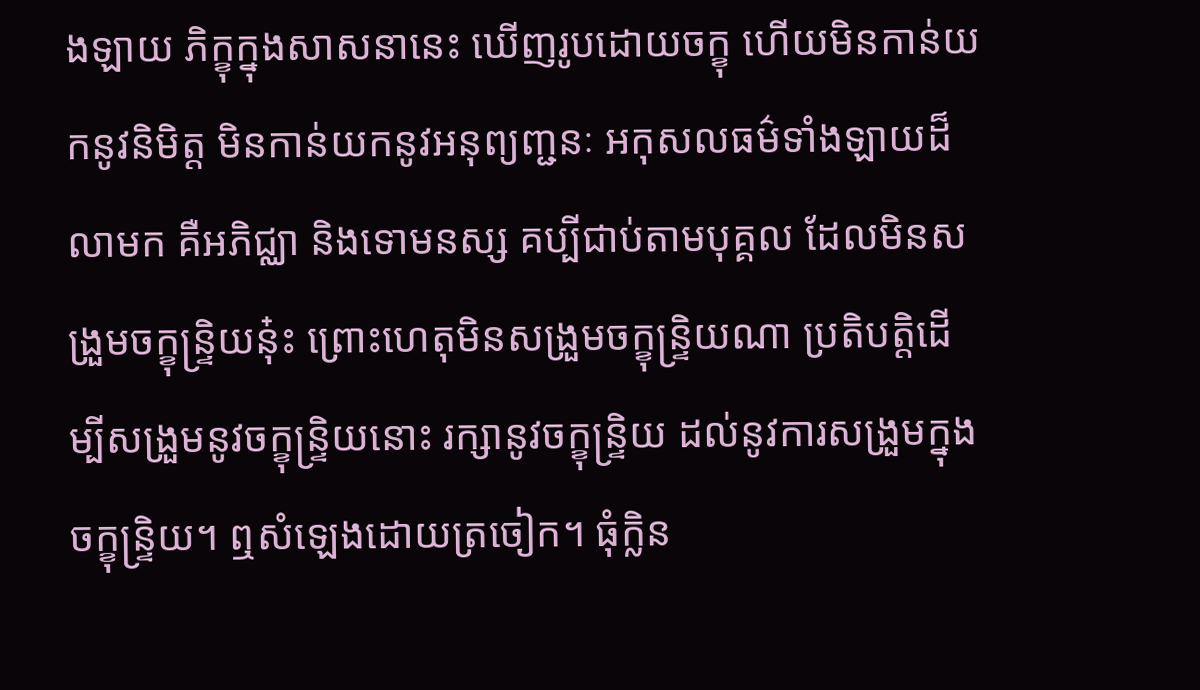ងឡាយ ភិក្ខុក្នុងសាសនានេះ ឃើញរូបដោយចក្ខុ ហើយមិនកាន់យកនូវនិមិត្ត មិនកាន់យកនូវអនុព្យញ្ជនៈ អកុសលធម៌ទាំងឡាយដ៏លាមក គឺអភិជ្ឈា និងទោមនស្ស គប្បីជាប់តាមបុគ្គល ដែលមិនសង្រួមចក្ខុន្ទ្រិយនុ៎ះ ព្រោះហេតុមិនសង្រួមចក្ខុន្ទ្រិយណា ប្រតិបត្តិដើម្បីសង្រួមនូវចក្ខុន្ទ្រិយនោះ រក្សានូវចក្ខុន្ទ្រិយ ដល់នូវការសង្រួមក្នុងចក្ខុន្ទ្រិយ។ ឮសំឡេងដោយត្រចៀក។ ធុំក្លិន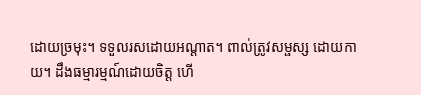ដោយច្រមុះ។ ទទួលរសដោយអណ្តាត។ ពាល់ត្រូវសម្ផស្ស ដោយកាយ។ ដឹងធម្មារម្មណ៍ដោយចិត្ត ហើ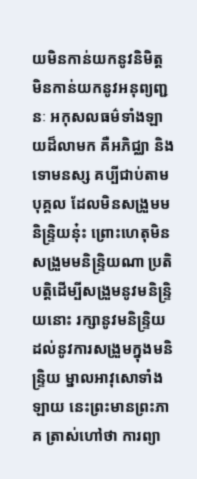យមិនកាន់យកនូវនិមិត្ត មិនកាន់យកនូវអនុព្យញ្ជនៈ អកុសលធម៌ទាំងឡាយដ៏លាមក គឺអភិជ្ឈា និងទោមនស្ស គប្បីជាប់តាមបុគ្គល ដែលមិនសង្រួមមនិន្ទ្រិយនុ៎ះ ព្រោះហេតុមិនសង្រួមមនិន្ទ្រិយណា ប្រតិបត្តិដើម្បីសង្រួមនូវមនិន្ទ្រិយនោះ រក្សានូវមនិន្ទ្រិយ ដល់នូវការសង្រួមក្នុងមនិន្ទ្រិយ ម្នាលអាវុសោទាំងឡាយ នេះព្រះមានព្រះភាគ ត្រាស់ហៅថា ការព្យា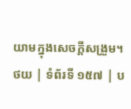យាមក្នុងសេចក្តីសង្រួម។
ថយ | ទំព័រទី ១៥៧ | ប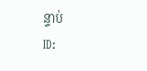ន្ទាប់
ID: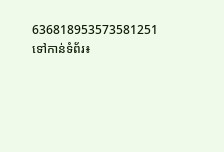636818953573581251
ទៅកាន់ទំព័រ៖